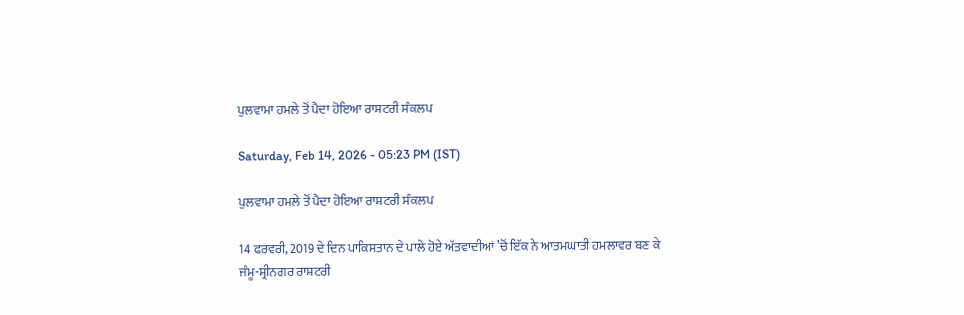ਪੁਲਵਾਮਾ ਹਮਲੇ ਤੋਂ ਪੈਦਾ ਹੋਇਆ ਰਾਸ਼ਟਰੀ ਸੰਕਲਪ

Saturday, Feb 14, 2026 - 05:23 PM (IST)

ਪੁਲਵਾਮਾ ਹਮਲੇ ਤੋਂ ਪੈਦਾ ਹੋਇਆ ਰਾਸ਼ਟਰੀ ਸੰਕਲਪ

14 ਫਰਵਰੀ, 2019 ਦੇ ਦਿਨ ਪਾਕਿਸਤਾਨ ਦੇ ਪਾਲੇ ਹੋਏ ਅੱਤਵਾਦੀਆਂ ’ਚੋਂ ਇੱਕ ਨੇ ਆਤਮਘਾਤੀ ਹਮਲਾਵਰ ਬਣ ਕੇ ਜੰਮੂ-ਸ਼੍ਰੀਨਗਰ ਰਾਸ਼ਟਰੀ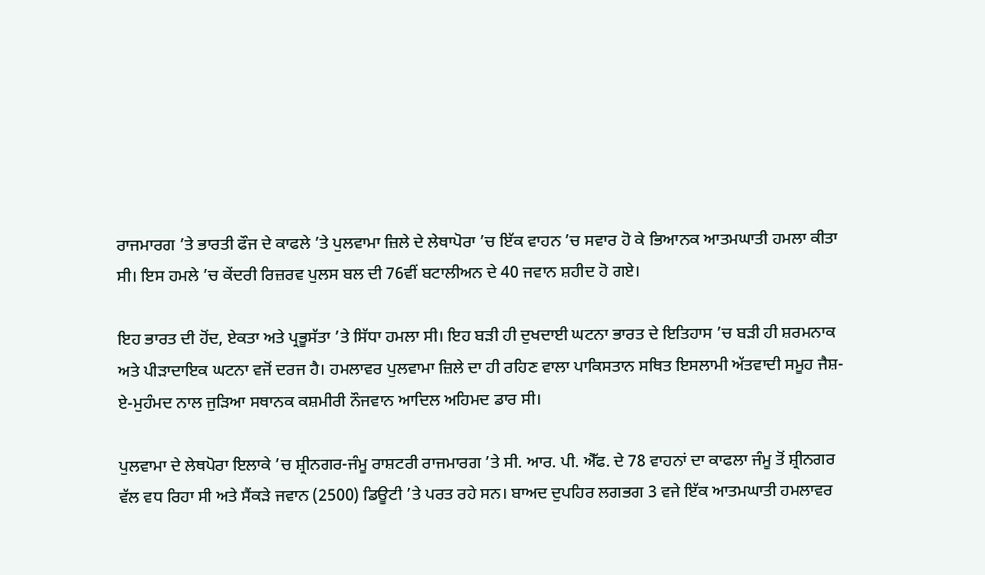ਰਾਜਮਾਰਗ ’ਤੇ ਭਾਰਤੀ ਫੌਜ ਦੇ ਕਾਫਲੇ ’ਤੇ ਪੁਲਵਾਮਾ ਜ਼ਿਲੇ ਦੇ ਲੇਥਾਪੋਰਾ ’ਚ ਇੱਕ ਵਾਹਨ ’ਚ ਸਵਾਰ ਹੋ ਕੇ ਭਿਆਨਕ ਆਤਮਘਾਤੀ ਹਮਲਾ ਕੀਤਾ ਸੀ। ਇਸ ਹਮਲੇ ’ਚ ਕੇਂਦਰੀ ਰਿਜ਼ਰਵ ਪੁਲਸ ਬਲ ਦੀ 76ਵੀਂ ਬਟਾਲੀਅਨ ਦੇ 40 ਜਵਾਨ ਸ਼ਹੀਦ ਹੋ ਗਏ।

ਇਹ ਭਾਰਤ ਦੀ ਹੋਂਦ, ਏਕਤਾ ਅਤੇ ਪ੍ਰਭੂਸੱਤਾ ’ਤੇ ਸਿੱਧਾ ਹਮਲਾ ਸੀ। ਇਹ ਬੜੀ ਹੀ ਦੁਖਦਾਈ ਘਟਨਾ ਭਾਰਤ ਦੇ ਇਤਿਹਾਸ ’ਚ ਬੜੀ ਹੀ ਸ਼ਰਮਨਾਕ ਅਤੇ ਪੀੜਾਦਾਇਕ ਘਟਨਾ ਵਜੋਂ ਦਰਜ ਹੈ। ਹਮਲਾਵਰ ਪੁਲਵਾਮਾ ਜ਼ਿਲੇ ਦਾ ਹੀ ਰਹਿਣ ਵਾਲਾ ਪਾਕਿਸਤਾਨ ਸਥਿਤ ਇਸਲਾਮੀ ਅੱਤਵਾਦੀ ਸਮੂਹ ਜੈਸ਼-ਏ-ਮੁਹੰਮਦ ਨਾਲ ਜੁੜਿਆ ਸਥਾਨਕ ਕਸ਼ਮੀਰੀ ਨੌਜਵਾਨ ਆਦਿਲ ਅਹਿਮਦ ਡਾਰ ਸੀ।

ਪੁਲਵਾਮਾ ਦੇ ਲੇਥਪੋਰਾ ਇਲਾਕੇ ’ਚ ਸ਼੍ਰੀਨਗਰ-ਜੰਮੂ ਰਾਸ਼ਟਰੀ ਰਾਜਮਾਰਗ ’ਤੇ ਸੀ. ਆਰ. ਪੀ. ਐੱਫ. ਦੇ 78 ਵਾਹਨਾਂ ਦਾ ਕਾਫਲਾ ਜੰਮੂ ਤੋਂ ਸ਼੍ਰੀਨਗਰ ਵੱਲ ਵਧ ਰਿਹਾ ਸੀ ਅਤੇ ਸੈਂਕੜੇ ਜਵਾਨ (2500) ਡਿਊਟੀ ’ਤੇ ਪਰਤ ਰਹੇ ਸਨ। ਬਾਅਦ ਦੁਪਹਿਰ ਲਗਭਗ 3 ਵਜੇ ਇੱਕ ਆਤਮਘਾਤੀ ਹਮਲਾਵਰ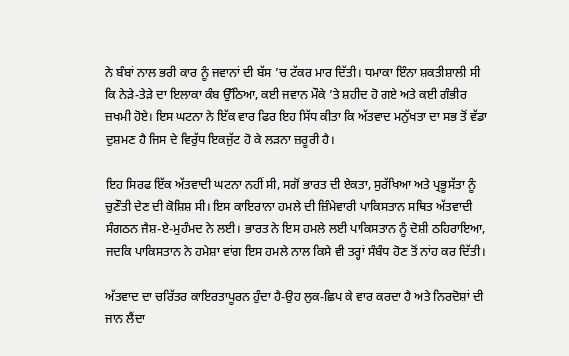ਨੇ ਬੰਬਾਂ ਨਾਲ ਭਰੀ ਕਾਰ ਨੂੰ ਜਵਾਨਾਂ ਦੀ ਬੱਸ ’ਚ ਟੱਕਰ ਮਾਰ ਦਿੱਤੀ। ਧਮਾਕਾ ਇੰਨਾ ਸ਼ਕਤੀਸ਼ਾਲੀ ਸੀ ਕਿ ਨੇੜੇ-ਤੇੜੇ ਦਾ ਇਲਾਕਾ ਕੰਬ ਉੱਠਿਆ, ਕਈ ਜਵਾਨ ਮੌਕੇ ’ਤੇ ਸ਼ਹੀਦ ਹੋ ਗਏ ਅਤੇ ਕਈ ਗੰਭੀਰ ਜ਼ਖਮੀ ਹੋਏ। ਇਸ ਘਟਨਾ ਨੇ ਇੱਕ ਵਾਰ ਫਿਰ ਇਹ ਸਿੱਧ ਕੀਤਾ ਕਿ ਅੱਤਵਾਦ ਮਨੁੱਖਤਾ ਦਾ ਸਭ ਤੋਂ ਵੱਡਾ ਦੁਸ਼ਮਣ ਹੈ ਜਿਸ ਦੇ ਵਿਰੁੱਧ ਇਕਜੁੱਟ ਹੋ ਕੇ ਲੜਨਾ ਜ਼ਰੂਰੀ ਹੈ।

ਇਹ ਸਿਰਫ ਇੱਕ ਅੱਤਵਾਦੀ ਘਟਨਾ ਨਹੀਂ ਸੀ, ਸਗੋਂ ਭਾਰਤ ਦੀ ਏਕਤਾ, ਸੁਰੱਖਿਆ ਅਤੇ ਪ੍ਰਭੂਸੱਤਾ ਨੂੰ ਚੁਣੌਤੀ ਦੇਣ ਦੀ ਕੋਸ਼ਿਸ਼ ਸੀ। ਇਸ ਕਾਇਰਾਨਾ ਹਮਲੇ ਦੀ ਜ਼ਿੰਮੇਵਾਰੀ ਪਾਕਿਸਤਾਨ ਸਥਿਤ ਅੱਤਵਾਦੀ ਸੰਗਠਨ ਜੈਸ਼-ਏ-ਮੁਹੰਮਦ ਨੇ ਲਈ। ਭਾਰਤ ਨੇ ਇਸ ਹਮਲੇ ਲਈ ਪਾਕਿਸਤਾਨ ਨੂੰ ਦੋਸ਼ੀ ਠਹਿਰਾਇਆ, ਜਦਕਿ ਪਾਕਿਸਤਾਨ ਨੇ ਹਮੇਸ਼ਾ ਵਾਂਗ ਇਸ ਹਮਲੇ ਨਾਲ ਕਿਸੇ ਵੀ ਤਰ੍ਹਾਂ ਸੰਬੰਧ ਹੋਣ ਤੋਂ ਨਾਂਹ ਕਰ ਦਿੱਤੀ।

ਅੱਤਵਾਦ ਦਾ ਚਰਿੱਤਰ ਕਾਇਰਤਾਪੂਰਨ ਹੁੰਦਾ ਹੈ-ਉਹ ਲੁਕ-ਛਿਪ ਕੇ ਵਾਰ ਕਰਦਾ ਹੈ ਅਤੇ ਨਿਰਦੋਸ਼ਾਂ ਦੀ ਜਾਨ ਲੈਂਦਾ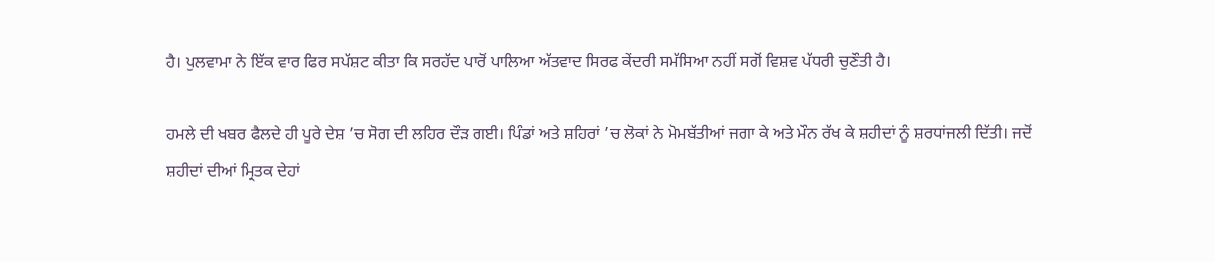ਹੈ। ਪੁਲਵਾਮਾ ਨੇ ਇੱਕ ਵਾਰ ਫਿਰ ਸਪੱਸ਼ਟ ਕੀਤਾ ਕਿ ਸਰਹੱਦ ਪਾਰੋਂ ਪਾਲਿਆ ਅੱਤਵਾਦ ਸਿਰਫ ਕੇਂਦਰੀ ਸਮੱਸਿਆ ਨਹੀਂ ਸਗੋਂ ਵਿਸ਼ਵ ਪੱਧਰੀ ਚੁਣੌਤੀ ਹੈ।

ਹਮਲੇ ਦੀ ਖਬਰ ਫੈਲਦੇ ਹੀ ਪੂਰੇ ਦੇਸ਼ ’ਚ ਸੋਗ ਦੀ ਲਹਿਰ ਦੌੜ ਗਈ। ਪਿੰਡਾਂ ਅਤੇ ਸ਼ਹਿਰਾਂ ’ਚ ਲੋਕਾਂ ਨੇ ਮੋਮਬੱਤੀਆਂ ਜਗਾ ਕੇ ਅਤੇ ਮੌਨ ਰੱਖ ਕੇ ਸ਼ਹੀਦਾਂ ਨੂੰ ਸ਼ਰਧਾਂਜਲੀ ਦਿੱਤੀ। ਜਦੋਂ ਸ਼ਹੀਦਾਂ ਦੀਆਂ ਮ੍ਰਿਤਕ ਦੇਹਾਂ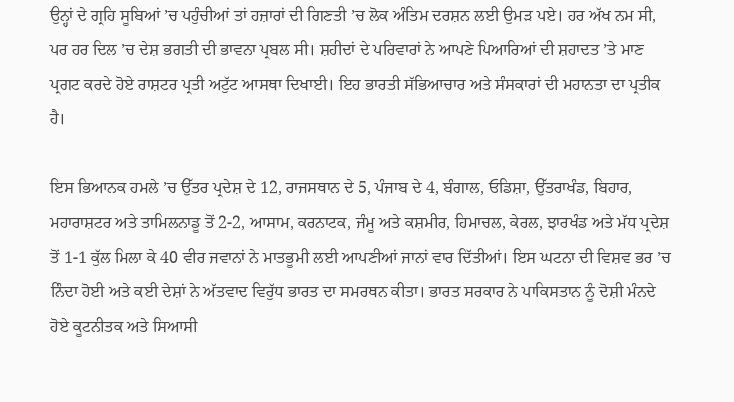ਉਨ੍ਹਾਂ ਦੇ ਗ੍ਰਹਿ ਸੂਬਿਆਂ ’ਚ ਪਹੁੰਚੀਆਂ ਤਾਂ ਹਜ਼ਾਰਾਂ ਦੀ ਗਿਣਤੀ ’ਚ ਲੋਕ ਅੰਤਿਮ ਦਰਸ਼ਨ ਲਈ ਉਮੜ ਪਏ। ਹਰ ਅੱਖ ਨਮ ਸੀ, ਪਰ ਹਰ ਦਿਲ ’ਚ ਦੇਸ਼ ਭਗਤੀ ਦੀ ਭਾਵਨਾ ਪ੍ਰਬਲ ਸੀ। ਸ਼ਹੀਦਾਂ ਦੇ ਪਰਿਵਾਰਾਂ ਨੇ ਆਪਣੇ ਪਿਆਰਿਆਂ ਦੀ ਸ਼ਹਾਦਤ ’ਤੇ ਮਾਣ ਪ੍ਰਗਟ ਕਰਦੇ ਹੋਏ ਰਾਸ਼ਟਰ ਪ੍ਰਤੀ ਅਟੁੱਟ ਆਸਥਾ ਦਿਖਾਈ। ਇਹ ਭਾਰਤੀ ਸੱਭਿਆਚਾਰ ਅਤੇ ਸੰਸਕਾਰਾਂ ਦੀ ਮਹਾਨਤਾ ਦਾ ਪ੍ਰਤੀਕ ਹੈ।

ਇਸ ਭਿਆਨਕ ਹਮਲੇ ’ਚ ਉੱਤਰ ਪ੍ਰਦੇਸ਼ ਦੇ 12, ਰਾਜਸਥਾਨ ਦੇ 5, ਪੰਜਾਬ ਦੇ 4, ਬੰਗਾਲ, ਓਡਿਸ਼ਾ, ਉੱਤਰਾਖੰਡ, ਬਿਹਾਰ, ਮਹਾਰਾਸ਼ਟਰ ਅਤੇ ਤਾਮਿਲਨਾਡੂ ਤੋਂ 2-2, ਆਸਾਮ, ਕਰਨਾਟਕ, ਜੰਮੂ ਅਤੇ ਕਸ਼ਮੀਰ, ਹਿਮਾਚਲ, ਕੇਰਲ, ਝਾਰਖੰਡ ਅਤੇ ਮੱਧ ਪ੍ਰਦੇਸ਼ ਤੋਂ 1-1 ਕੁੱਲ ਮਿਲਾ ਕੇ 40 ਵੀਰ ਜਵਾਨਾਂ ਨੇ ਮਾਤਭੂਮੀ ਲਈ ਆਪਣੀਆਂ ਜਾਨਾਂ ਵਾਰ ਦਿੱਤੀਆਂ। ਇਸ ਘਟਨਾ ਦੀ ਵਿਸ਼ਵ ਭਰ ’ਚ ਨਿੰਦਾ ਹੋਈ ਅਤੇ ਕਈ ਦੇਸ਼ਾਂ ਨੇ ਅੱਤਵਾਦ ਵਿਰੁੱਧ ਭਾਰਤ ਦਾ ਸਮਰਥਨ ਕੀਤਾ। ਭਾਰਤ ਸਰਕਾਰ ਨੇ ਪਾਕਿਸਤਾਨ ਨੂੰ ਦੋਸ਼ੀ ਮੰਨਦੇ ਹੋਏ ਕੂਟਨੀਤਕ ਅਤੇ ਸਿਆਸੀ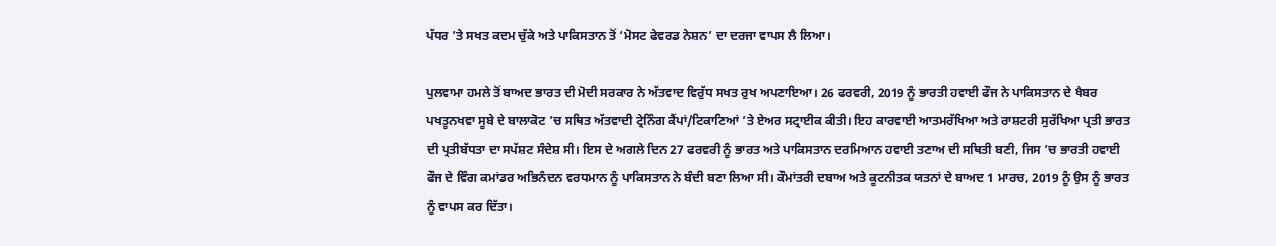ਪੱਧਰ ’ਤੇ ਸਖਤ ਕਦਮ ਚੁੱਕੇ ਅਤੇ ਪਾਕਿਸਤਾਨ ਤੋਂ ‘ਮੋਸਟ ਫੇਵਰਡ ਨੇਸ਼ਨ’ ਦਾ ਦਰਜਾ ਵਾਪਸ ਲੈ ਲਿਆ।

ਪੁਲਵਾਮਾ ਹਮਲੇ ਤੋਂ ਬਾਅਦ ਭਾਰਤ ਦੀ ਮੋਦੀ ਸਰਕਾਰ ਨੇ ਅੱਤਵਾਦ ਵਿਰੁੱਧ ਸਖਤ ਰੁਖ ਅਪਣਾਇਆ। 26 ਫਰਵਰੀ, 2019 ਨੂੰ ਭਾਰਤੀ ਹਵਾਈ ਫੌਜ ਨੇ ਪਾਕਿਸਤਾਨ ਦੇ ਖੈਬਰ ਪਖਤੂਨਖਵਾ ਸੂਬੇ ਦੇ ਬਾਲਾਕੋਟ ’ਚ ਸਥਿਤ ਅੱਤਵਾਦੀ ਟ੍ਰੇਨਿੰਗ ਕੈਂਪਾਂ/ਟਿਕਾਣਿਆਂ ’ਤੇ ਏਅਰ ਸਟ੍ਰਾਈਕ ਕੀਤੀ। ਇਹ ਕਾਰਵਾਈ ਆਤਮਰੱਖਿਆ ਅਤੇ ਰਾਸ਼ਟਰੀ ਸੁਰੱਖਿਆ ਪ੍ਰਤੀ ਭਾਰਤ ਦੀ ਪ੍ਰਤੀਬੱਧਤਾ ਦਾ ਸਪੱਸ਼ਟ ਸੰਦੇਸ਼ ਸੀ। ਇਸ ਦੇ ਅਗਲੇ ਦਿਨ 27 ਫਰਵਰੀ ਨੂੰ ਭਾਰਤ ਅਤੇ ਪਾਕਿਸਤਾਨ ਦਰਮਿਆਨ ਹਵਾਈ ਤਣਾਅ ਦੀ ਸਥਿਤੀ ਬਣੀ, ਜਿਸ ’ਚ ਭਾਰਤੀ ਹਵਾਈ ਫੌਜ ਦੇ ਵਿੰਗ ਕਮਾਂਡਰ ਅਭਿਨੰਦਨ ਵਰਧਮਾਨ ਨੂੰ ਪਾਕਿਸਤਾਨ ਨੇ ਬੰਦੀ ਬਣਾ ਲਿਆ ਸੀ। ਕੌਮਾਂਤਰੀ ਦਬਾਅ ਅਤੇ ਕੂਟਨੀਤਕ ਯਤਨਾਂ ਦੇ ਬਾਅਦ 1 ਮਾਰਚ, 2019 ਨੂੰ ਉਸ ਨੂੰ ਭਾਰਤ ਨੂੰ ਵਾਪਸ ਕਰ ਦਿੱਤਾ।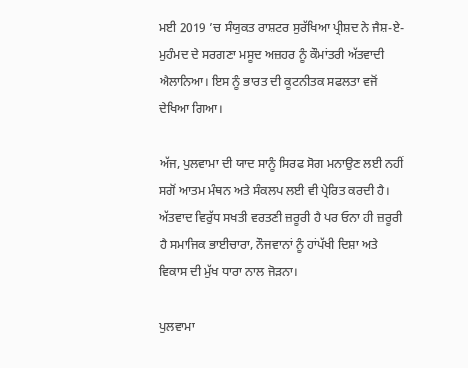ਮਈ 2019 ’ਚ ਸੰਯੁਕਤ ਰਾਸ਼ਟਰ ਸੁਰੱਖਿਆ ਪ੍ਰੀਸ਼ਦ ਨੇ ਜੈਸ਼-ਏ-ਮੁਹੰਮਦ ਦੇ ਸਰਗਣਾ ਮਸੂਦ ਅਜ਼ਹਰ ਨੂੰ ਕੌਮਾਂਤਰੀ ਅੱਤਵਾਦੀ ਐਲਾਨਿਆ। ਇਸ ਨੂੰ ਭਾਰਤ ਦੀ ਕੂਟਨੀਤਕ ਸਫਲਤਾ ਵਜੋਂ ਦੇਖਿਆ ਗਿਆ।

ਅੱਜ, ਪੁਲਵਾਮਾ ਦੀ ਯਾਦ ਸਾਨੂੰ ਸਿਰਫ ਸੋਗ ਮਨਾਉਣ ਲਈ ਨਹੀਂ ਸਗੋਂ ਆਤਮ ਮੰਥਨ ਅਤੇ ਸੰਕਲਪ ਲਈ ਵੀ ਪ੍ਰੇਰਿਤ ਕਰਦੀ ਹੈ। ਅੱਤਵਾਦ ਵਿਰੁੱਧ ਸਖਤੀ ਵਰਤਣੀ ਜ਼ਰੂਰੀ ਹੈ ਪਰ ਓਨਾ ਹੀ ਜ਼ਰੂਰੀ ਹੈ ਸਮਾਜਿਕ ਭਾਈਚਾਰਾ, ਨੌਜਵਾਨਾਂ ਨੂੰ ਹਾਂਪੱਖੀ ਦਿਸ਼ਾ ਅਤੇ ਵਿਕਾਸ ਦੀ ਮੁੱਖ ਧਾਰਾ ਨਾਲ ਜੋੜਨਾ।

ਪੁਲਵਾਮਾ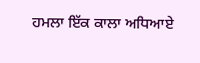ਹਮਲਾ ਇੱਕ ਕਾਲਾ ਅਧਿਆਏ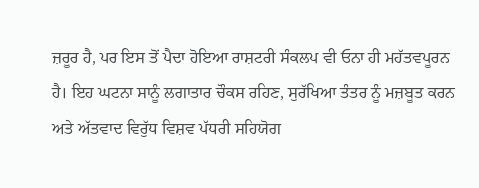ਜ਼ਰੂਰ ਹੈ, ਪਰ ਇਸ ਤੋਂ ਪੈਦਾ ਹੋਇਆ ਰਾਸ਼ਟਰੀ ਸੰਕਲਪ ਵੀ ਓਨਾ ਹੀ ਮਹੱਤਵਪੂਰਨ ਹੈ। ਇਹ ਘਟਨਾ ਸਾਨੂੰ ਲਗਾਤਾਰ ਚੌਕਸ ਰਹਿਣ, ਸੁਰੱਖਿਆ ਤੰਤਰ ਨੂੰ ਮਜ਼ਬੂਤ ਕਰਨ ਅਤੇ ਅੱਤਵਾਦ ਵਿਰੁੱਧ ਵਿਸ਼ਵ ਪੱਧਰੀ ਸਹਿਯੋਗ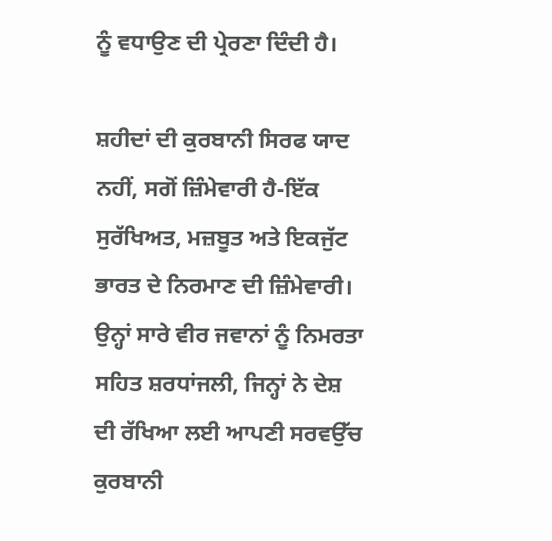ਨੂੰ ਵਧਾਉਣ ਦੀ ਪ੍ਰੇਰਣਾ ਦਿੰਦੀ ਹੈ।

ਸ਼ਹੀਦਾਂ ਦੀ ਕੁਰਬਾਨੀ ਸਿਰਫ ਯਾਦ ਨਹੀਂ, ਸਗੋਂ ਜ਼ਿੰਮੇਵਾਰੀ ਹੈ-ਇੱਕ ਸੁਰੱਖਿਅਤ, ਮਜ਼ਬੂਤ ਅਤੇ ਇਕਜੁੱਟ ਭਾਰਤ ਦੇ ਨਿਰਮਾਣ ਦੀ ਜ਼ਿੰਮੇਵਾਰੀ। ਉਨ੍ਹਾਂ ਸਾਰੇ ਵੀਰ ਜਵਾਨਾਂ ਨੂੰ ਨਿਮਰਤਾ ਸਹਿਤ ਸ਼ਰਧਾਂਜਲੀ, ਜਿਨ੍ਹਾਂ ਨੇ ਦੇਸ਼ ਦੀ ਰੱਖਿਆ ਲਈ ਆਪਣੀ ਸਰਵਉੱਚ ਕੁਰਬਾਨੀ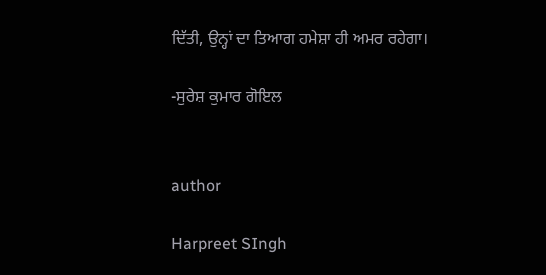ਦਿੱਤੀ, ਉਨ੍ਹਾਂ ਦਾ ਤਿਆਗ ਹਮੇਸ਼ਾ ਹੀ ਅਮਰ ਰਹੇਗਾ।

-ਸੁਰੇਸ਼ ਕੁਮਾਰ ਗੋਇਲ


author

Harpreet SIngh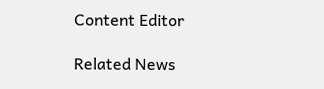Content Editor

Related News